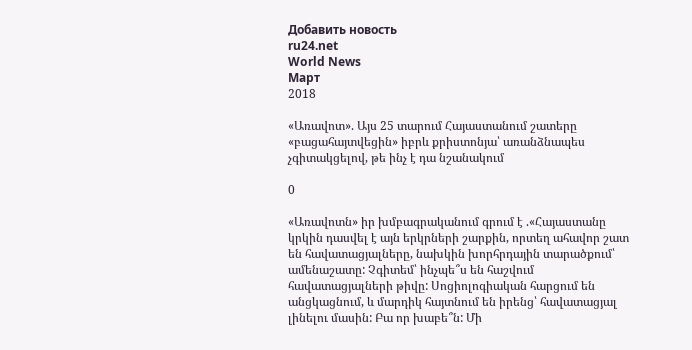Добавить новость
ru24.net
World News
Март
2018

«Առավոտ». Այս 25 տարում Հայաստանում շատերը «բացահայտվեցին» իբրև քրիստոնյա՝ առանձնապես չգիտակցելով, թե ինչ է դա նշանակում

0

«Առավոտն» իր խմբագրականում գրում է .«Հայաստանը կրկին դասվել է այն երկրների շարքին, որտեղ ահավոր շատ են հավատացյալները, նախկին խորհրդային տարածքում՝ ամենաշատը: Չգիտեմ՝ ինչպե՞ս են հաշվում հավատացյալների թիվը: Սոցիոլոգիական հարցում են անցկացնում, և մարդիկ հայտնում են իրենց՝ հավատացյալ լինելու մասին: Բա որ խաբե՞ն: Մի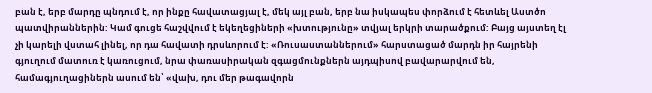բան է, երբ մարդը պնդում է, որ ինքը հավատացյալ է, մեկ այլ բան, երբ նա իսկապես փորձում է հետևել Աստծո պատվիրաններին: Կամ գուցե հաշվվում է եկեղեցիների «խտությունը» տվյալ երկրի տարածքում: Բայց այստեղ էլ չի կարելի վստահ լինել, որ դա հավատի դրսևորում է: «Ռուսաստաններում» հարստացած մարդն իր հայրենի գյուղում մատուռ է կառուցում, նրա փառասիրական զգացմունքներն այդպիսով բավարարվում են, համագյուղացիներն ասում են՝ «վախ, դու մեր թագավորն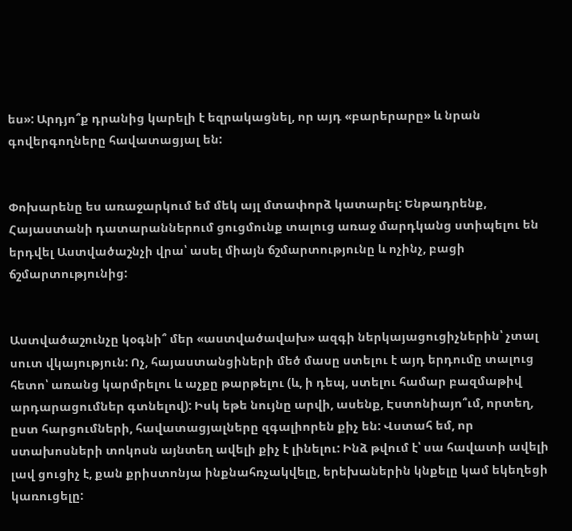ես»: Արդյո՞ք դրանից կարելի է եզրակացնել, որ այդ «բարերարը» և նրան գովերգողները հավատացյալ են:


Փոխարենը ես առաջարկում եմ մեկ այլ մտափորձ կատարել: Ենթադրենք, Հայաստանի դատարաններում ցուցմունք տալուց առաջ մարդկանց ստիպելու են երդվել Աստվածաշնչի վրա՝ ասել միայն ճշմարտությունը և ոչինչ, բացի ճշմարտությունից:


Աստվածաշունչը կօգնի՞ մեր «աստվածավախ» ազգի ներկայացուցիչներին՝ չտալ սուտ վկայություն: Ոչ, հայաստանցիների մեծ մասը ստելու է այդ երդումը տալուց հետո՝ առանց կարմրելու և աչքը թարթելու (և, ի դեպ, ստելու համար բազմաթիվ արդարացումներ գտնելով): Իսկ եթե նույնը արվի, ասենք, Էստոնիայո՞ւմ, որտեղ, ըստ հարցումների, հավատացյալները զգալիորեն քիչ են: Վստահ եմ, որ ստախոսների տոկոսն այնտեղ ավելի քիչ է լինելու: Ինձ թվում է՝ սա հավատի ավելի լավ ցուցիչ է, քան քրիստոնյա ինքնահռչակվելը, երեխաներին կնքելը կամ եկեղեցի կառուցելը: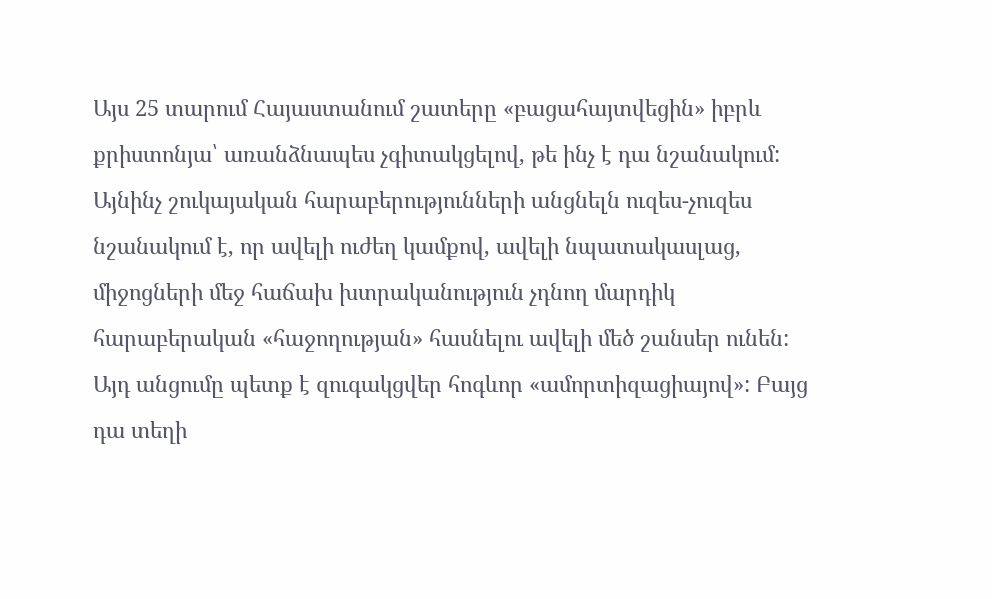Այս 25 տարում Հայաստանում շատերը «բացահայտվեցին» իբրև քրիստոնյա՝ առանձնապես չգիտակցելով, թե ինչ է դա նշանակում: Այնինչ շուկայական հարաբերությունների անցնելն ուզես-չուզես նշանակում է, որ ավելի ուժեղ կամքով, ավելի նպատակասլաց, միջոցների մեջ հաճախ խտրականություն չդնող մարդիկ հարաբերական «հաջողության» հասնելու ավելի մեծ շանսեր ունեն: Այդ անցումը պետք է զուգակցվեր հոգևոր «ամորտիզացիայով»: Բայց դա տեղի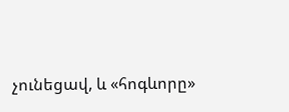չունեցավ, և «հոգևորը»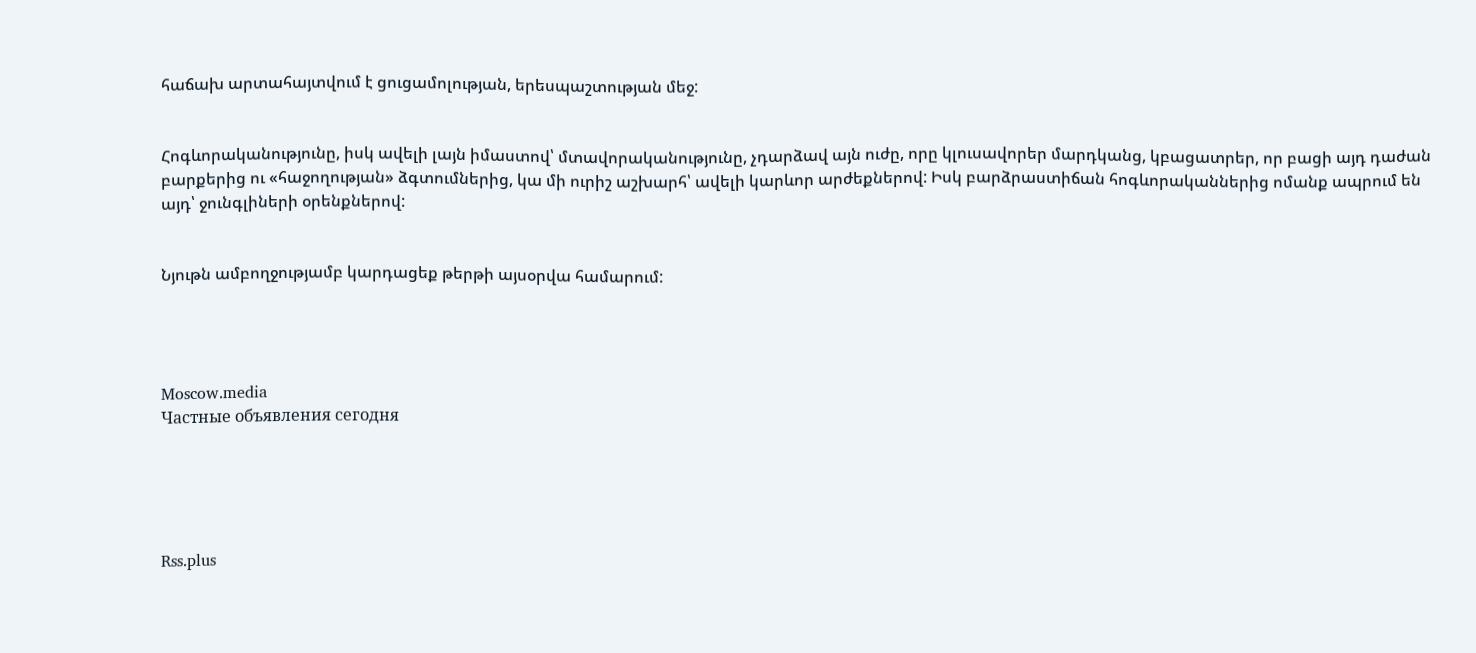հաճախ արտահայտվում է ցուցամոլության, երեսպաշտության մեջ:


Հոգևորականությունը, իսկ ավելի լայն իմաստով՝ մտավորականությունը, չդարձավ այն ուժը, որը կլուսավորեր մարդկանց, կբացատրեր, որ բացի այդ դաժան բարքերից ու «հաջողության» ձգտումներից, կա մի ուրիշ աշխարհ՝ ավելի կարևոր արժեքներով: Իսկ բարձրաստիճան հոգևորականներից ոմանք ապրում են այդ՝ ջունգլիների օրենքներով:


Նյութն ամբողջությամբ կարդացեք թերթի այսօրվա համարում:




Moscow.media
Частные объявления сегодня





Rss.plus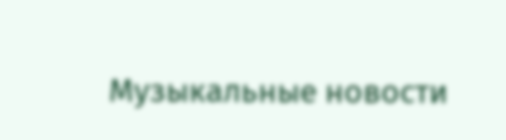Музыкальные новости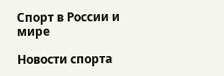Спорт в России и мире

Новости спорта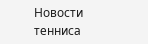Новости тенниса